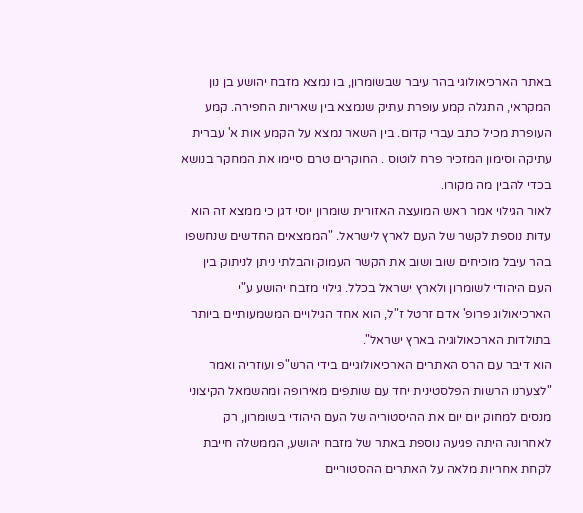באתר הארכיאולוגי בהר עיבר שבשומרון, בו נמצא מזבח יהושע בן נון המקראי, התגלה קמע עופרת עתיק שנמצא בין שאריות החפירה. קמע העופרת מכיל כתב עברי קדום. בין השאר נמצא על הקמע אות א' עברית עתיקה וסימון המזכיר פרח לוטוס . החוקרים טרם סיימו את המחקר בנושא בכדי להבין מה מקורו.
לאור הגילוי אמר ראש המועצה האזורית שומרון יוסי דגן כי ממצא זה הוא עדות נוספת לקשר של העם לארץ לישראל. "הממצאים החדשים שנחשפו בהר עיבל מוכיחים שוב ושוב את הקשר העמוק והבלתי ניתן לניתוק בין העם היהודי לשומרון ולארץ ישראל בכלל. גילוי מזבח יהושע ע"י הארכיאולוג פרופ' אדם זרטל ז"ל, הוא אחד הגילויים המשמעותיים ביותר בתולדות הארכאולוגיה בארץ ישראל".
הוא דיבר עם הרס האתרים הארכיאולוגיים בידי הרש"פ ועוזריה ואמר "לצערנו הרשות הפלסטינית יחד עם שותפים מאירופה ומהשמאל הקיצוני מנסים למחוק יום יום את ההיסטוריה של העם היהודי בשומרון, רק לאחרונה היתה פגיעה נוספת באתר של מזבח יהושע, הממשלה חייבת לקחת אחריות מלאה על האתרים ההסטוריים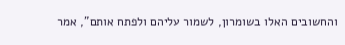והחשובים האלו בשומרון, לשמור עליהם ולפתח אותם", אמר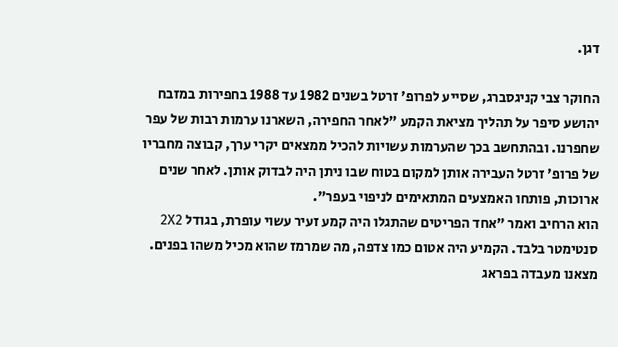דגן.

החוקר צבי קניגסברג, שסייע לפרופ' זרטל בשנים 1982 עד 1988 בחפירות במזבח יהושע סיפר על תהליך מציאת הקמע "לאחר החפירה, השארנו ערמות רבות של עפר שחפרנו. ובהתחשב בכך שהערמות עשויות להכיל ממצאים יקרי ערך, קבוצה מחבריו של פרופ' זרטל העבירה אותן למקום בטוח שבו ניתן היה לבדוק אותן. לאחר שנים ארוכות, פותחו האמצעים המתאימים לניפוי בעפר".
הוא הרחיב ואמר "אחד הפריטים שהתגלו היה קמע זעיר עשוי עופרת, בגודל 2X2 סנטימטר בלבד. הקמיע היה אטום כמו צדפה, מה שמרמז שהוא מכיל משהו בפנים. מצאנו מעבדה בפראג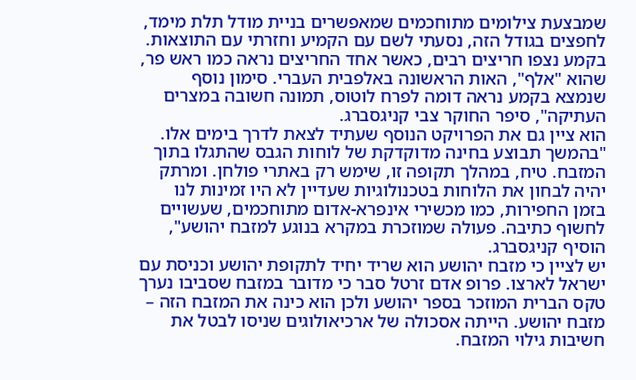שמבצעת צילומים מתוחכמים שמאפשרים בניית מודל תלת מימד, לחפצים בגודל הזה, נסעתי לשם עם הקמיע וחזרתי עם התוצאות. בקמע נצפו חריצים רבים, כאשר אחד החריצים נראה כמו ראש פר, שהוא "אלף", האות הראשונה באלפבית העברי. סימון נוסף שנמצא בקמע נראה דומה לפרח לוטוס, תמונה חשובה במצרים העתיקה", סיפר החוקר צבי קניגסברג.
הוא ציין גם את הפרויקט הנוסף שעתיד לצאת לדרך בימים אלו. "בהמשך תבוצע בחינה מדוקדקת של לוחות הגבס שהתגלו בתוך המזבח. טיח, במהלך תקופה זו, שימש רק באתרי פולחן. ומרתק יהיה לבחון את הלוחות בטכנולוגיות שעדיין לא היו זמינות לנו בזמן החפירות, כמו מכשירי אינפרא-אדום מתוחכמים, שעשויים לחשוף כתיבה. פעולה שמוזכרת במקרא בנוגע למזבח יהושע", הוסיף קניגסברג.
יש לציין כי מזבח יהושע הוא שריד יחיד לתקופת יהושע וכניסת עם ישראל לארצו. פרופ אדם זרטל סבר כי מדובר במזבח שסביבו נערך טקס הברית המוזכר בספר יהושע ולכן הוא כינה את המזבח הזה – מזבח יהושע. הייתה אסכולה של ארכיאולוגים שניסו לבטל את חשיבות גילוי המזבח.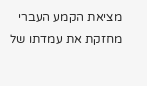מציאת הקמע העברי מחזקת את עמדתו של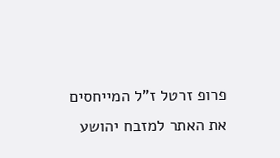פרופ זרטל ז"ל המייחסים את האתר למזבח יהושע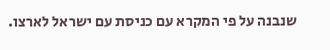שנבנה על פי המקרא עם כניסת עם ישראל לארצו.